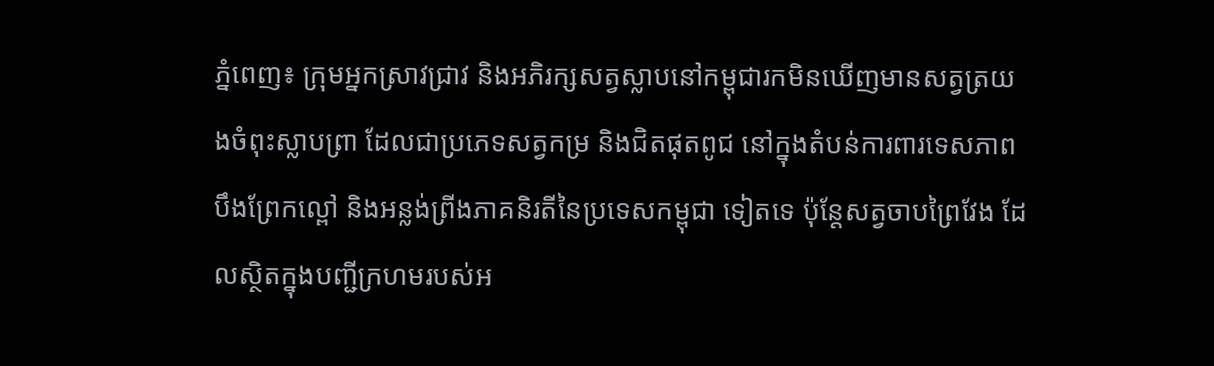ភ្នំពេញ៖ ក្រុមអ្នកស្រាវជ្រាវ និងអភិរក្សសត្វស្លាបនៅកម្ពុជារកមិនឃើញមានសត្វត្រយងចំពុះស្លាបព្រា ដែលជាប្រភេទសត្វកម្រ និងជិតផុតពូជ នៅក្នុងតំបន់ការពារទេសភាពបឹងព្រែកល្ពៅ និងអន្លង់ព្រីងភាគនិរតីនៃប្រទេសកម្ពុជា ទៀតទេ ប៉ុន្តែសត្វចាបព្រៃវែង ដែលស្ថិតក្នុងបញ្ជីក្រហមរបស់អ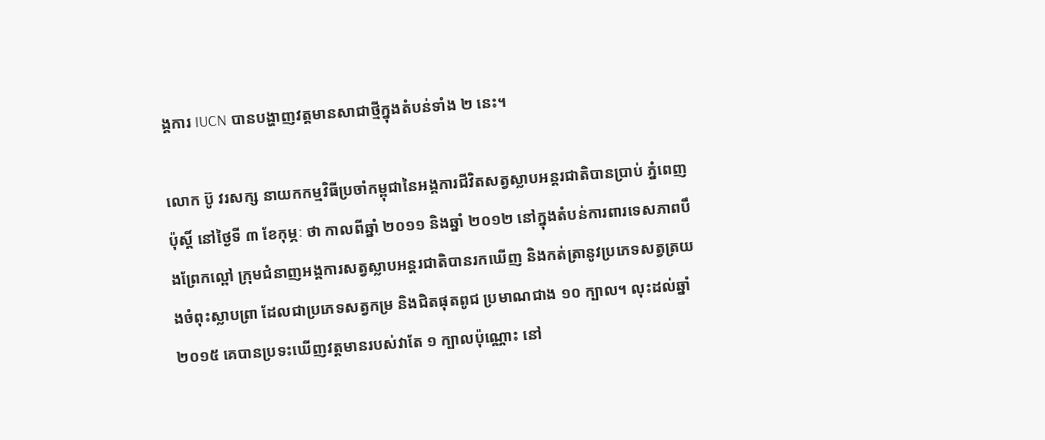ង្គការ IUCN បានបង្ហាញវត្តមានសាជាថ្មីក្នុងតំបន់ទាំង ២ នេះ។

លោក ប៊ូ វរសក្ស នាយកកម្មវិធីប្រចាំកម្ពុជានៃអង្គការជីវិតសត្វស្លាបអន្តរជាតិបានប្រាប់ ភ្នំពេញ ប៉ុស្តិ៍ នៅថ្ងៃទី ៣ ខែកុម្ភៈ ថា កាលពីឆ្នាំ ២០១១ និងឆ្នាំ ២០១២ នៅក្នុងតំបន់ការពារទេសភាពបឹងព្រែកល្ពៅ ក្រុមជំនាញអង្គការសត្វស្លាបអន្តរជាតិបានរកឃើញ និងកត់ត្រានូវប្រភេទសត្វត្រយងចំពុះស្លាបព្រា ដែលជាប្រភេទសត្វកម្រ និងជិតផុតពូជ ប្រមាណជាង ១០ ក្បាល។ លុះដល់ឆ្នាំ ២០១៥ គេបានប្រទះឃើញវត្តមានរបស់វាតែ ១ ក្បាលប៉ុណ្ណោះ នៅ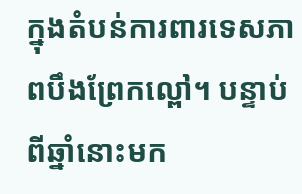ក្នុងតំបន់ការពារទេសភាពបឹងព្រែកល្ពៅ។ បន្ទាប់ពីឆ្នាំនោះមក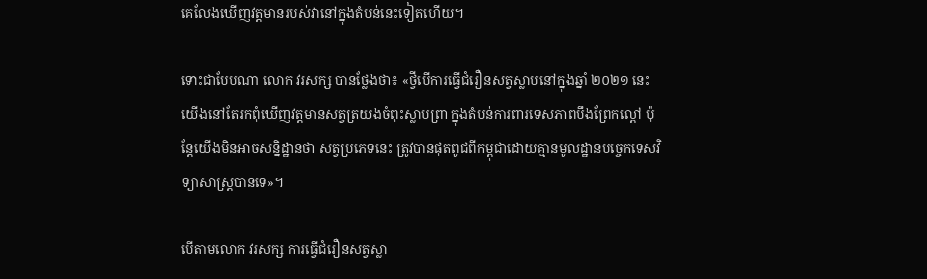គេលែងឃើញវត្តមានរបស់វានៅក្នុងតំបន់នេះទៀតហើយ។

ទោះជាបែបណា លោក វរសក្ស បានថ្លែងថា៖ «ថ្វីបើការធ្វើជំរឿនសត្វស្លាបនៅក្នុងឆ្នាំ ២០២១ នេះ យើងនៅតែរកពុំឃើញវត្តមានសត្វត្រយងចំពុះស្លាបព្រា ក្នុងតំបន់ការពារទេសភាពបឹងព្រែកល្ពៅ ប៉ុន្តែយើងមិនអាចសន្និដ្ឋានថា សត្វប្រភេទនេះ ត្រូវបានផុតពូជពីកម្ពុជាដោយគ្មានមូលដ្ឋានបច្ចេកទេសវិទ្យាសាស្ត្របានទេ»។

បើតាមលោក វរសក្ស ការធ្វើជំរឿនសត្វស្លា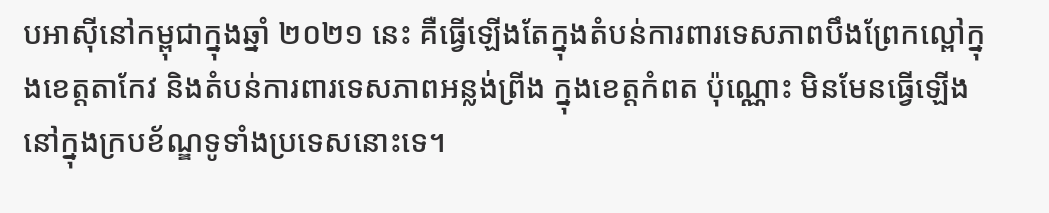បអាស៊ីនៅកម្ពុជាក្នុងឆ្នាំ ២០២១ នេះ គឺធ្វើឡើងតែក្នុងតំបន់ការពារទេសភាពបឹងព្រែកល្ពៅក្នុងខេត្តតាកែវ និងតំបន់ការពារទេសភាពអន្លង់ព្រីង ក្នុងខេត្តកំពត ប៉ុណ្ណោះ មិនមែនធ្វើឡើងនៅក្នុងក្របខ័ណ្ឌទូទាំងប្រទេសនោះទេ។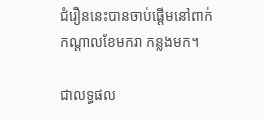ជំរឿននេះបានចាប់ផ្ដើមនៅពាក់កណ្ដាលខែមករា កន្លងមក។

ជាលទ្ធផល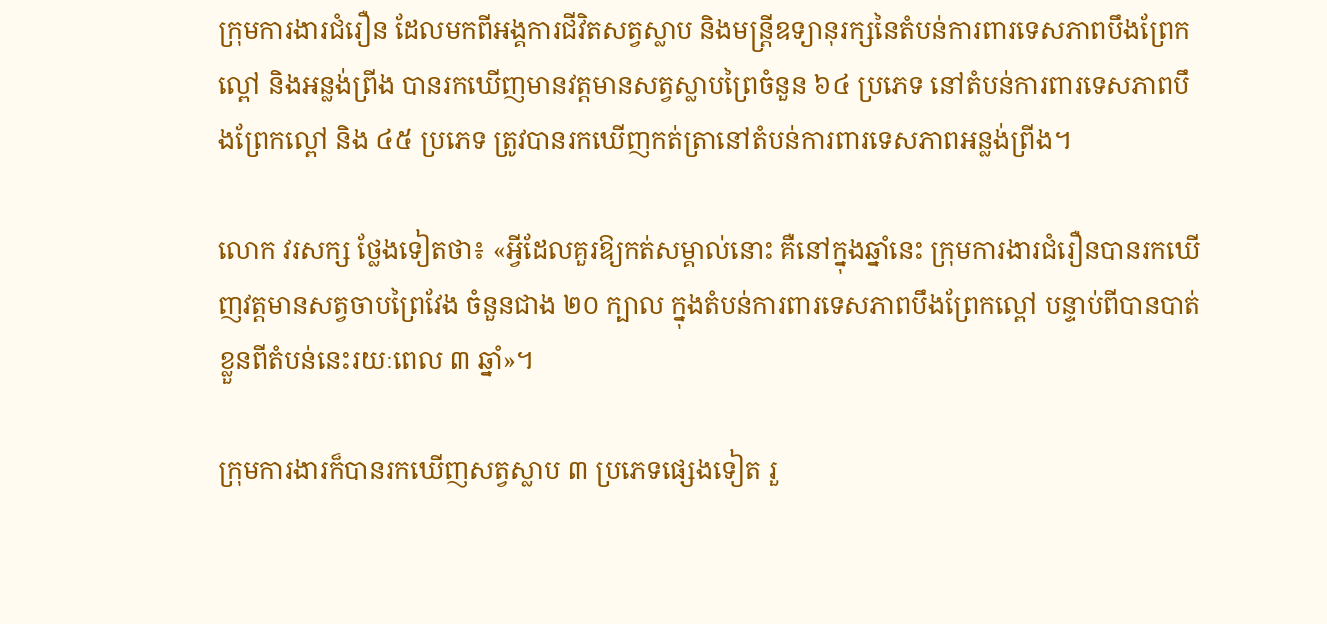ក្រុមការងារជំរឿន ដែលមកពីអង្គការជីវិតសត្វស្លាប និងមន្ត្រីឧទ្យានុរក្សនៃតំបន់ការពារទេសភាពបឹងព្រែកល្ពៅ និងអន្លង់ព្រីង បានរកឃើញមានវត្តមានសត្វស្លាបព្រៃចំនួន ៦៤ ប្រភេទ នៅតំបន់ការពារទេសភាពបឹងព្រែកល្ពៅ និង ៤៥ ប្រភេទ ត្រូវបានរកឃើញកត់ត្រានៅតំបន់ការពារទេសភាពអន្លង់ព្រីង។

លោក វរសក្ស ថ្លែងទៀតថា៖ «អ្វីដែលគួរឱ្យកត់សម្គាល់នោះ គឺនៅក្នុងឆ្នាំនេះ ក្រុមការងារជំរឿនបានរកឃើញវត្តមានសត្វចាបព្រៃវែង ចំនួនជាង ២០ ក្បាល ក្នុងតំបន់ការពារទេសភាពបឹងព្រែកល្ពៅ បន្ទាប់ពីបានបាត់ខ្លួនពីតំបន់នេះរយៈពេល ៣ ឆ្នាំ»។

ក្រុមការងារក៏បានរកឃើញសត្វស្លាប ៣ ប្រភេទផ្សេងទៀត រួ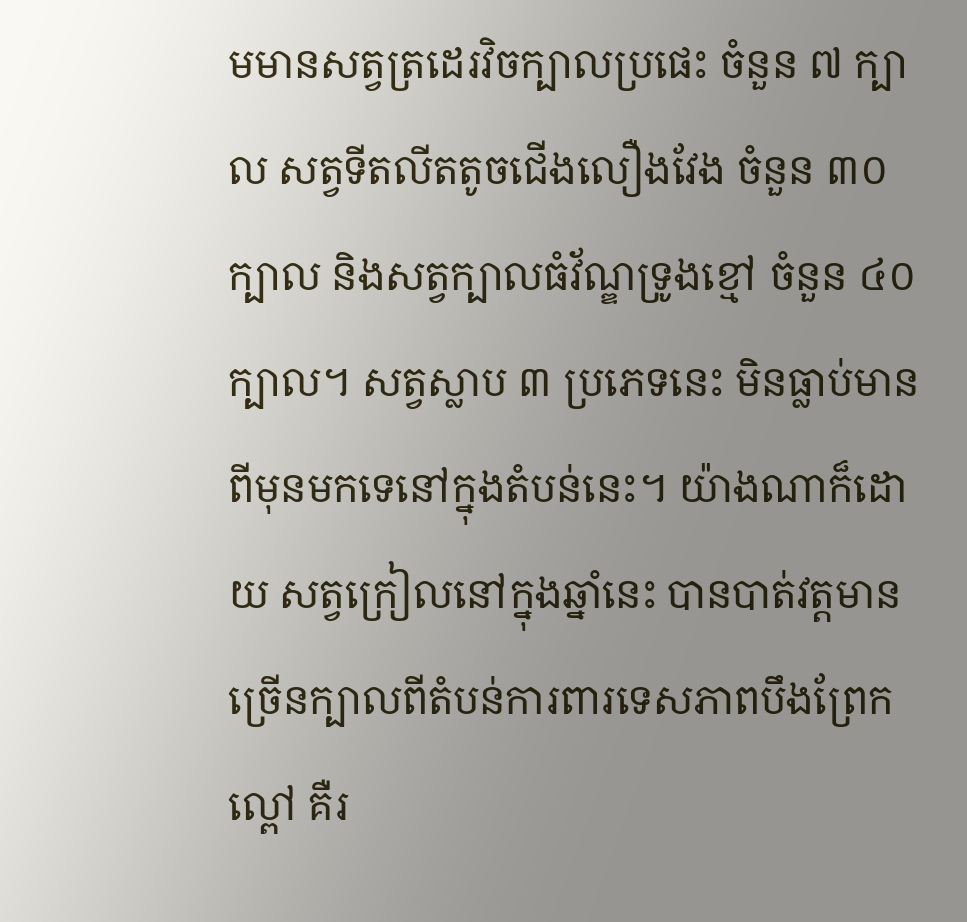មមានសត្វត្រដេរវិចក្បាលប្រផេះ ចំនួន ៧ ក្បាល សត្វទីតលីតតូចជើងលឿងវែង ចំនួន ៣០ ក្បាល និងសត្វក្បាលធំវ័ណ្ឌទ្រូងខ្មៅ ចំនួន ៤០ ក្បាល។ សត្វស្លាប ៣ ប្រភេទនេះ មិនធ្លាប់មានពីមុនមកទេនៅក្នុងតំបន់នេះ។ យ៉ាងណាក៏ដោយ សត្វក្រៀលនៅក្នុងឆ្នាំនេះ បានបាត់វត្តមានច្រើនក្បាលពីតំបន់ការពារទេសភាពបឹងព្រែកល្ពៅ គឺរ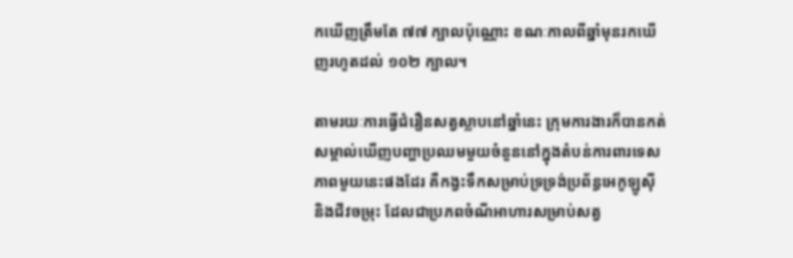កឃើញត្រឹមតែ ៧៧ ក្បាលប៉ុណ្ណោះ ខណៈកាលពីឆ្នាំមុនរកឃើញរហូតដល់ ១០២ ក្បាល។

តាមរយៈការធ្វើជំរឿនសត្វស្លាបនៅឆ្នាំនេះ ក្រុមការងារក៏បានកត់សម្គាល់ឃើញបញ្ហាប្រឈមមួយចំនួននៅក្នុងតំបន់ការពារទេសភាពមួយនេះផងដែរ គឺកង្វះទឹកសម្រាប់ទ្រទ្រង់ប្រព័ន្ធអេកូឡូស៊ី និងជីវចម្រុះ ដែលជាប្រភពចំណីអាហារសម្រាប់សត្វ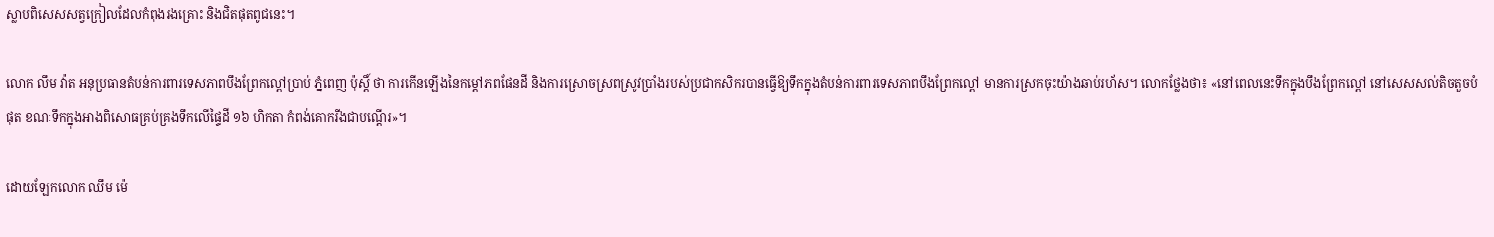ស្លាបពិសេសសត្វក្រៀលដែលកំពុងរងគ្រោះ និងជិតផុតពូជនេះ។

លោក លឹម វ៉ាត អនុប្រធានតំបន់ការពារទេសភាពបឹងព្រែកល្ពៅប្រាប់ ភ្នំពេញ ប៉ុស្តិ៍ ថា ការកើនឡើងនៃកម្ដៅភពផែនដី និងការស្រោចស្រពស្រូវប្រាំងរបស់ប្រជាកសិករបានធ្វើឱ្យទឹកក្នុងតំបន់ការពារទេសភាពបឹងព្រែកល្ពៅ មានការស្រកចុះយ៉ាងឆាប់រហ័ស។ លោកថ្លែងថា៖ «នៅពេលនេះទឹកក្នុងបឹងព្រែកល្ពៅ នៅសេសសល់តិចតួចបំផុត ខណៈទឹកក្នុងអាងពិសោធគ្រប់គ្រងទឹកលើផ្ទៃដី ១៦ ហិកតា កំពង់គោករីងជាបណ្ដើរ»។

ដោយឡែកលោក ឈឹម ម៉េ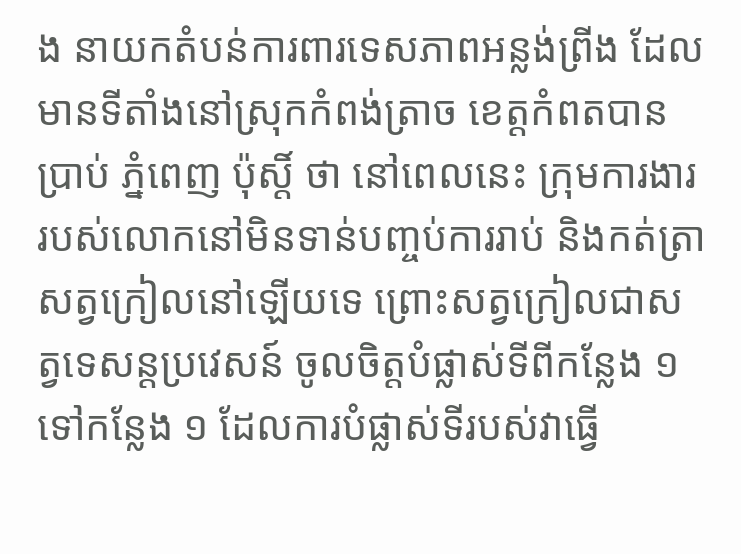ង នាយកតំបន់ការពារទេសភាពអន្លង់ព្រីង ដែលមានទីតាំងនៅស្រុកកំពង់ត្រាច ខេត្តកំពតបានប្រាប់ ភ្នំពេញ ប៉ុស្តិ៍ ថា នៅពេលនេះ ក្រុមការងាររបស់លោកនៅមិនទាន់បញ្ចប់ការរាប់ និងកត់ត្រាសត្វក្រៀលនៅឡើយទេ ព្រោះសត្វក្រៀលជាសត្វទេសន្តប្រវេសន៍ ចូលចិត្តបំផ្លាស់ទីពីកន្លែង ១ ទៅកន្លែង ១ ដែលការបំផ្លាស់ទីរបស់វាធ្វើ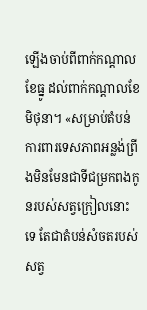ឡើងចាប់ពីពាក់កណ្ដាលខែធ្នូ ដល់ពាក់កណ្ដាលខែមិថុនា។ «សម្រាប់តំបន់ការពារទេសភាពអន្លង់ព្រីងមិនមែនជាទីជម្រកពងកូនរបស់សត្វក្រៀលនោះទេ តែជាតំបន់សំចតរបស់សត្វ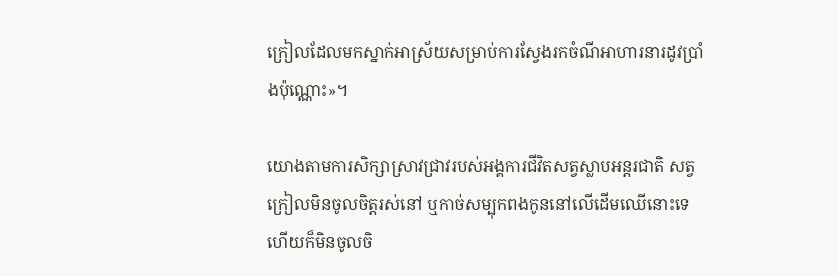ក្រៀលដែលមកស្នាក់អាស្រ័យសម្រាប់ការស្វែងរកចំណីអាហារនារដូវប្រាំងប៉ុណ្ណោះ»។

យោងតាមការសិក្សាស្រាវជ្រាវរបស់អង្គការជីវិតសត្វស្លាបអន្តរជាតិ សត្វក្រៀលមិនចូលចិត្តរស់នៅ ឬកាច់សម្បុកពងកូននៅលើដើមឈើនោះទេ ហើយក៏មិនចូលចិ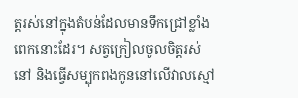ត្តរស់នៅក្នុងតំបន់ដែលមានទឹកជ្រៅខ្លាំងពេកនោះដែរ។ សត្វក្រៀលចូលចិត្តរស់នៅ និងធ្វើសម្បុកពងកូននៅលើវាលស្មៅ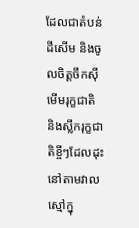ដែលជាតំបន់ដីសើម និងចូលចិត្តចឹកស៊ីមើមរុក្ខជាតិ និងស្លឹករុក្ខជាតិខ្ចីៗដែលដុះនៅតាមវាលស្មៅក្នុ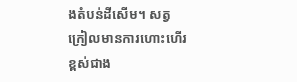ងតំបន់ដីសើម។ សត្វក្រៀលមានការហោះហើរខ្ពស់ជាង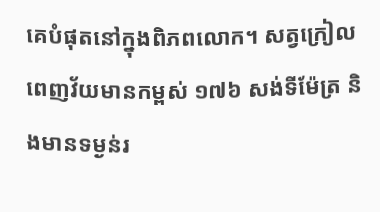គេបំផុតនៅក្នុងពិភពលោក។ សត្វក្រៀលពេញវ័យមានកម្ពស់ ១៧៦ សង់ទីម៉ែត្រ និងមានទម្ងន់រ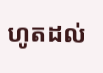ហូតដល់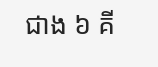ជាង ៦ គី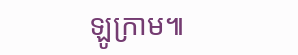ឡូក្រាម៕